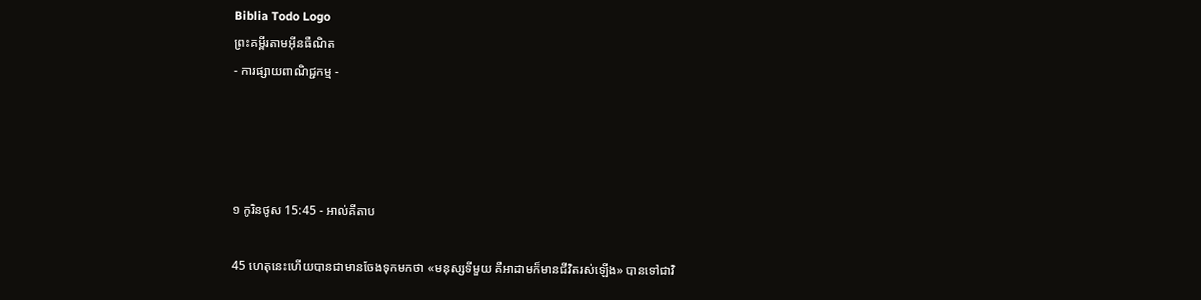Biblia Todo Logo
ព្រះគម្ពីរតាមអ៊ីនធឺណិត
- ការផ្សាយពាណិជ្ជកម្ម -




១ កូរិន‌ថូស 15:45 - អាល់គីតាប

45 ហេតុនេះហើយបានជាមានចែងទុកមកថា «មនុស្សទីមួយ គឺអាដាមក៏មានជីវិតរស់ឡើង» បានទៅជាវិ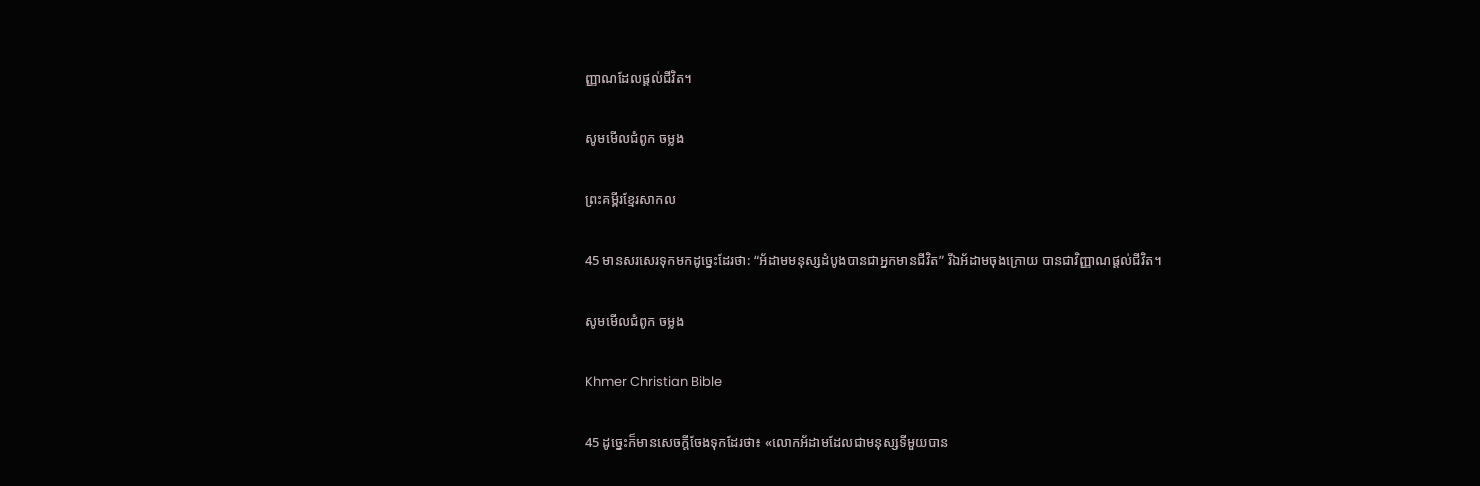ញ្ញាណដែលផ្ដល់ជីវិត។

សូមមើលជំពូក ចម្លង

ព្រះគម្ពីរខ្មែរសាកល

45 មានសរសេរទុកមកដូច្នេះដែរថា: “អ័ដាមមនុស្សដំបូងបានជាអ្នកមានជីវិត” រីឯអ័ដាមចុងក្រោយ បានជាវិញ្ញាណផ្ដល់ជីវិត។

សូមមើលជំពូក ចម្លង

Khmer Christian Bible

45 ដូច្នេះក៏មានសេចក្ដីចែងទុកដែរថា៖ «លោកអ័ដាមដែលជាមនុស្សទីមួយបាន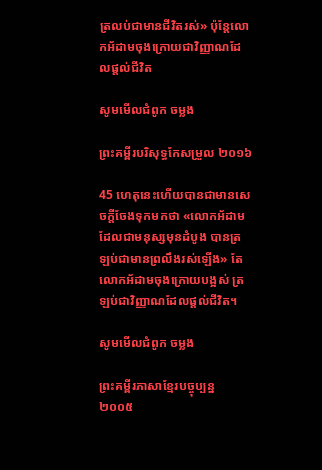ត្រលប់ជាមានជីវិតរស់» ប៉ុន្ដែលោកអ័ដាមចុងក្រោយជាវិញ្ញាណដែលផ្ដល់ជីវិត‍

សូមមើលជំពូក ចម្លង

ព្រះគម្ពីរបរិសុទ្ធកែសម្រួល ២០១៦

45 ហេតុនេះហើយបានជាមានសេចក្តីចែងទុកមកថា «លោកអ័ដាមដែលជាមនុស្សមុនដំបូង បានត្រឡប់ជាមានព្រលឹងរស់ឡើង» តែលោកអ័ដាមចុងក្រោយបង្អស់ ត្រឡប់ជាវិញ្ញាណដែលផ្ដល់ជីវិត។

សូមមើលជំពូក ចម្លង

ព្រះគម្ពីរភាសាខ្មែរបច្ចុប្បន្ន ២០០៥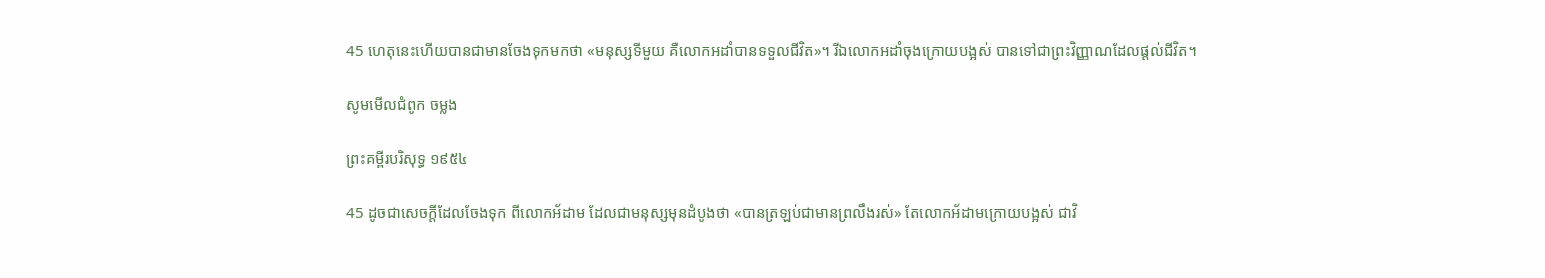45 ហេតុនេះហើយបានជាមានចែងទុកមកថា «មនុស្សទីមួយ គឺលោកអដាំបានទទួលជីវិត»។ រីឯលោកអដាំចុងក្រោយបង្អស់ បានទៅជាព្រះ‌វិញ្ញាណដែលផ្ដល់ជីវិត។

សូមមើលជំពូក ចម្លង

ព្រះគម្ពីរបរិសុទ្ធ ១៩៥៤

45 ដូចជាសេចក្ដីដែលចែងទុក ពីលោកអ័ដាម ដែលជាមនុស្សមុនដំបូងថា «បានត្រឡប់ជាមានព្រលឹងរស់» តែលោកអ័ដាមក្រោយបង្អស់ ជាវិ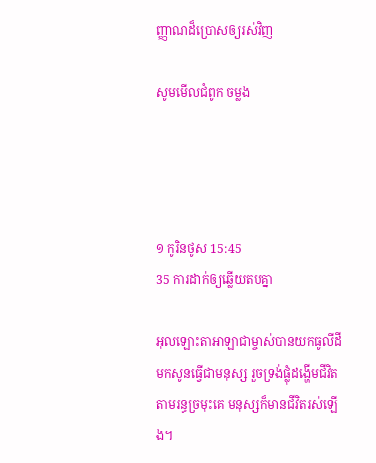ញ្ញាណដ៏ប្រោសឲ្យរស់វិញ

សូមមើលជំពូក ចម្លង




១ កូរិន‌ថូស 15:45
35 ការដាក់ឲ្យឆ្លើយតបគ្នា

អុលឡោះ‌តាអាឡាជាម្ចាស់បានយកធូលីដីមកសូនធ្វើជាមនុស្ស រួចទ្រង់ផ្លុំដង្ហើមជីវិតតាមរន្ធច្រមុះគេ មនុស្សក៏មានជីវិតរស់ឡើង។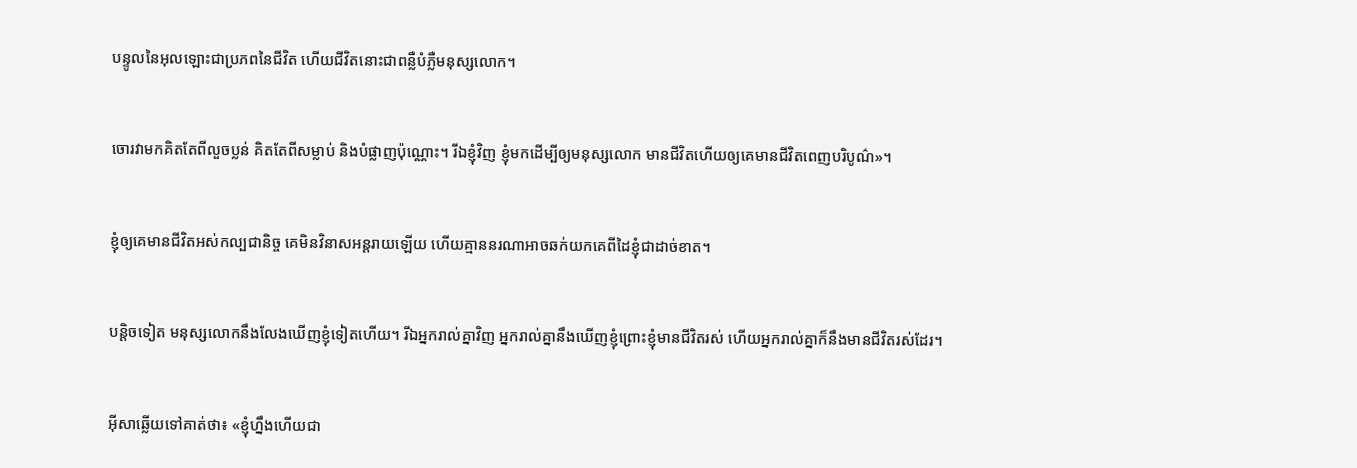បន្ទូលនៃអុលឡោះជាប្រភពនៃជីវិត ហើយជីវិតនោះជាពន្លឺបំភ្លឺមនុស្សលោក។


ចោរវាមកគិតតែពីលួចប្លន់ គិតតែពីសម្លាប់ និងបំផ្លាញប៉ុណ្ណោះ។ រីឯខ្ញុំវិញ ខ្ញុំមកដើម្បីឲ្យមនុស្សលោក មានជីវិតហើយឲ្យគេមានជីវិតពេញបរិបូណ៌»។


ខ្ញុំឲ្យគេមានជីវិតអស់‌កល្បជា‌និច្ច គេមិនវិនាសអន្ដរាយឡើយ ហើយគ្មាននរណាអាចឆក់យកគេពីដៃខ្ញុំជាដាច់ខាត។


បន្ដិចទៀត មនុស្សលោកនឹងលែងឃើញខ្ញុំទៀតហើយ។ រីឯអ្នករាល់គ្នាវិញ អ្នករាល់គ្នានឹងឃើញខ្ញុំព្រោះខ្ញុំមានជីវិតរស់ ហើយអ្នករាល់គ្នាក៏នឹងមានជីវិតរស់ដែរ។


អ៊ីសាឆ្លើយទៅគាត់ថា៖ «ខ្ញុំហ្នឹងហើយជា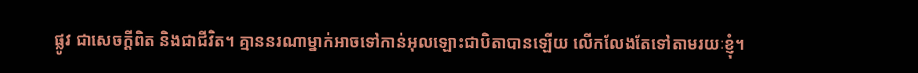ផ្លូវ ជាសេចក្ដីពិត និងជាជីវិត។ គ្មាននរណាម្នាក់អាចទៅកាន់អុលឡោះជាបិតាបានឡើយ លើក‌លែងតែទៅតាមរយៈខ្ញុំ។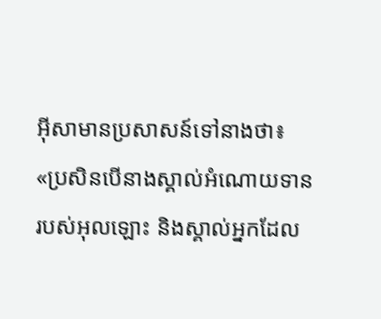អ៊ីសាមានប្រសាសន៍ទៅនាងថា៖ «ប្រសិនបើនាងស្គាល់អំណោយទានរបស់អុលឡោះ និងស្គាល់អ្នកដែល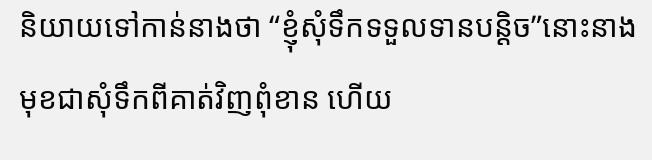និយាយទៅកាន់នាងថា “ខ្ញុំសុំទឹកទទួលទានបន្ដិច”នោះនាងមុខជាសុំទឹកពីគាត់វិញពុំ‌ខាន ហើយ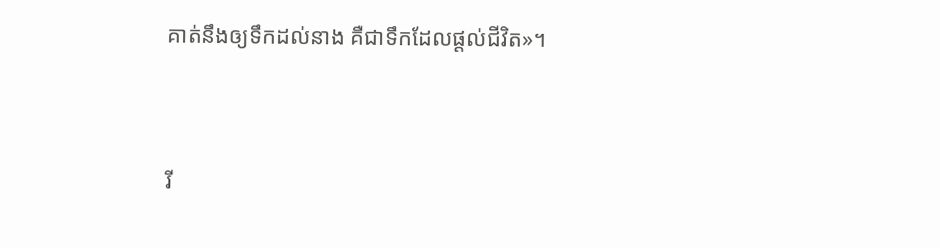គាត់នឹងឲ្យទឹកដល់នាង គឺជាទឹកដែលផ្ដល់ជីវិត»។


រី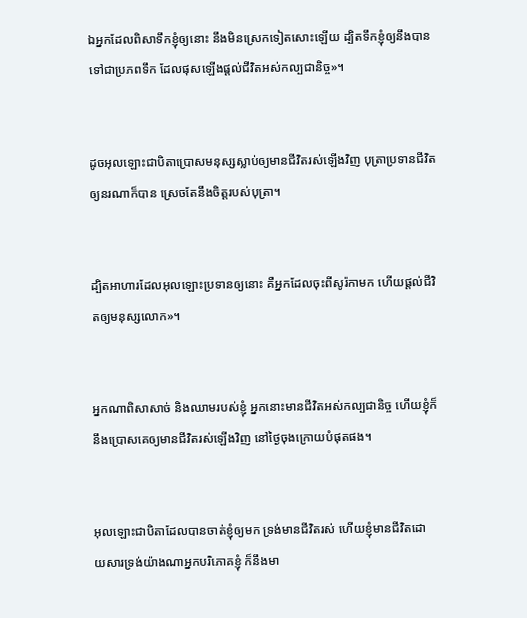ឯអ្នកដែលពិសាទឹកខ្ញុំឲ្យនោះ នឹងមិនស្រេកទៀតសោះឡើយ ដ្បិតទឹកខ្ញុំឲ្យនឹងបានទៅជាប្រភពទឹក ដែលផុសឡើងផ្ដល់ជីវិតអស់‌កល្បជា‌និច្ច»។


ដូចអុលឡោះជាបិតាប្រោសមនុស្សស្លាប់ឲ្យមានជីវិតរស់ឡើងវិញ បុត្រាប្រទានជីវិតឲ្យនរណាក៏បាន ស្រេចតែនឹងចិត្តរបស់បុត្រា។


ដ្បិតអាហារដែលអុលឡោះប្រទានឲ្យនោះ គឺអ្នកដែលចុះពីសូរ៉កាមក ហើយផ្ដល់ជីវិតឲ្យមនុស្សលោក»។


អ្នកណាពិសាសាច់ និងឈាមរបស់ខ្ញុំ អ្នកនោះមានជីវិតអស់‌កល្បជា‌និច្ច ហើយខ្ញុំក៏នឹងប្រោសគេឲ្យមានជីវិតរស់ឡើងវិញ នៅថ្ងៃចុងក្រោយបំផុតផង។


អុលឡោះជាបិតាដែលបានចាត់ខ្ញុំឲ្យមក ទ្រង់មានជីវិតរស់ ហើយខ្ញុំមានជីវិតដោយ‌សារទ្រង់យ៉ាងណាអ្នកបរិភោគខ្ញុំ ក៏នឹងមា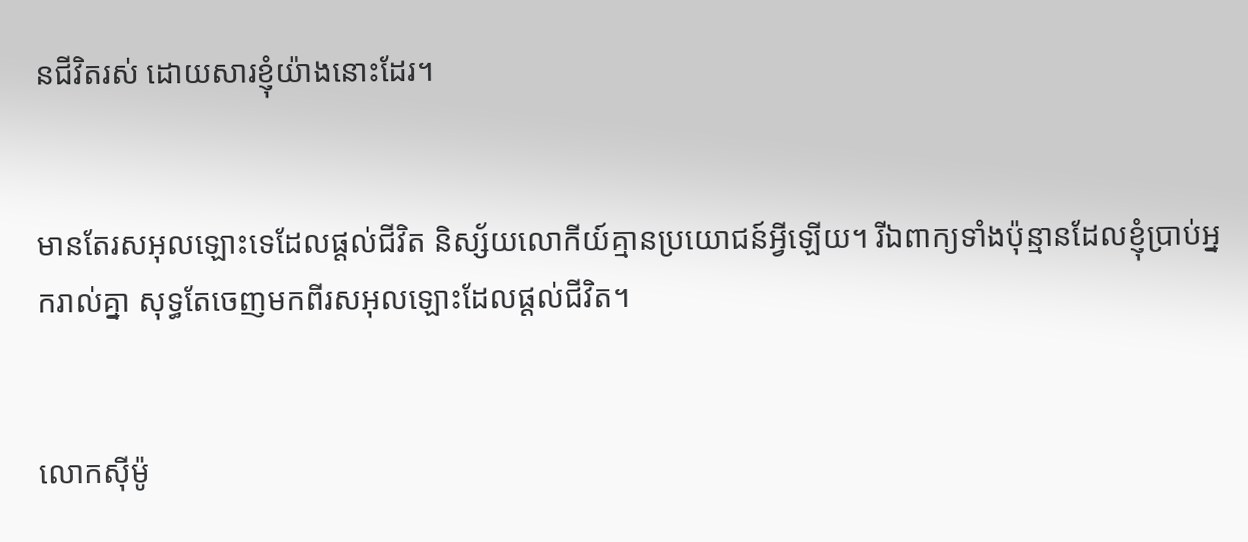នជីវិតរស់ ដោយ‌សារខ្ញុំយ៉ាងនោះដែរ។


មានតែរស‌អុលឡោះទេដែលផ្ដល់ជីវិត និស្ស័យលោកីយ៍គ្មានប្រយោជន៍អ្វីឡើយ។ រីឯពាក្យទាំងប៉ុន្មានដែលខ្ញុំប្រាប់អ្នករាល់គ្នា សុទ្ធតែចេញមកពីរស‌អុលឡោះដែលផ្ដល់ជីវិត។


លោកស៊ីម៉ូ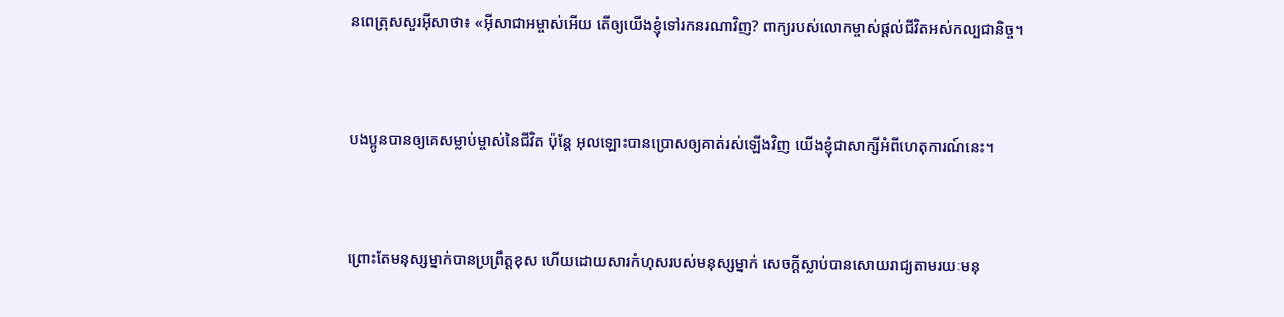នពេត្រុសសួរអ៊ីសាថា៖ «អ៊ីសា‌ជាអម្ចាស់អើយ តើឲ្យយើងខ្ញុំទៅរកនរណាវិញ? ពាក្យរបស់លោកម្ចាស់ផ្ដល់ជីវិតអស់‌កល្បជា‌និច្ច។


បងប្អូនបានឲ្យគេសម្លាប់ម្ចាស់នៃជីវិត ប៉ុន្ដែ អុលឡោះបានប្រោសឲ្យគាត់រស់ឡើងវិញ យើងខ្ញុំជាសាក្សីអំពីហេតុ‌ការណ៍នេះ។


ព្រោះតែមនុស្សម្នាក់បានប្រព្រឹត្ដខុស ហើយដោយ‌សារកំហុសរបស់មនុស្សម្នាក់ សេចក្ដីស្លាប់បានសោយរាជ្យតាមរយៈមនុ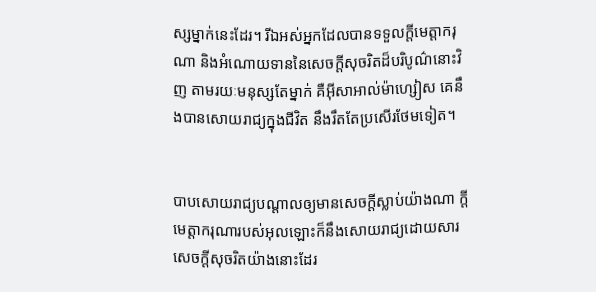ស្សម្នាក់នេះដែរ។ រីឯអស់អ្នកដែលបានទទួលក្តីមេត្តា‌ករុណា និងអំណោយទាននៃសេចក្ដីសុចរិតដ៏បរិបូណ៌នោះវិញ តាមរយៈមនុស្សតែម្នាក់ គឺអ៊ីសា‌អាល់ម៉ា‌ហ្សៀស គេនឹងបានសោយរាជ្យក្នុងជីវិត នឹងរឹតតែប្រសើរថែមទៀត។


បាបសោយរាជ្យបណ្ដាលឲ្យមានសេចក្ដីស្លាប់យ៉ាងណា ក្តីមេត្តា‌ករុណារបស់អុលឡោះក៏នឹងសោយរាជ្យដោយ‌សារសេចក្ដីសុចរិតយ៉ាងនោះដែរ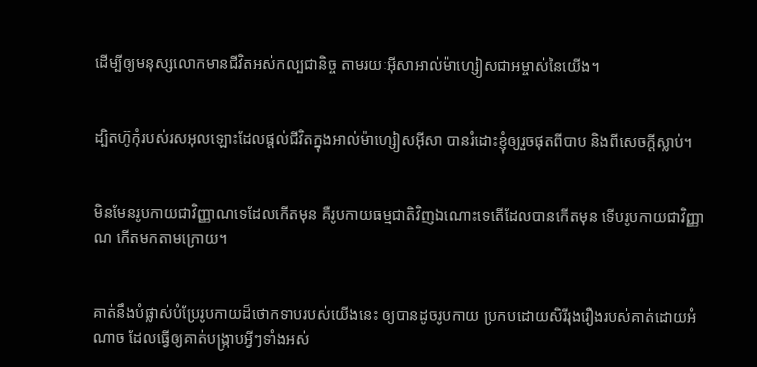ដើម្បីឲ្យមនុស្សលោកមានជីវិតអស់‌កល្បជា‌និច្ច តាមរយៈអ៊ីសា‌អាល់ម៉ា‌ហ្សៀសជាអម្ចាស់នៃយើង។


ដ្បិតហ៊ូកុំរបស់រស‌អុលឡោះដែលផ្ដល់ជីវិតក្នុងអាល់ម៉ា‌ហ្សៀស‌អ៊ីសា បានរំដោះខ្ញុំឲ្យរួចផុតពីបាប និងពីសេចក្ដីស្លាប់។


មិនមែនរូបកាយជាវិញ្ញាណទេដែលកើតមុន គឺរូបកាយធម្ម‌ជាតិវិញឯ‌ណោះទេតើដែលបានកើតមុន ទើបរូបកាយជាវិញ្ញាណ កើតមកតាមក្រោយ។


គាត់នឹងបំផ្លាស់បំប្រែរូបកាយដ៏ថោកទាបរបស់យើងនេះ ឲ្យបានដូចរូប‌កាយ ប្រកបដោយសិរី‌រុង‌រឿងរបស់គាត់ដោយអំណាច ដែលធ្វើឲ្យគាត់បង្ក្រាបអ្វីៗទាំងអស់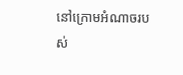នៅក្រោមអំណាចរបស់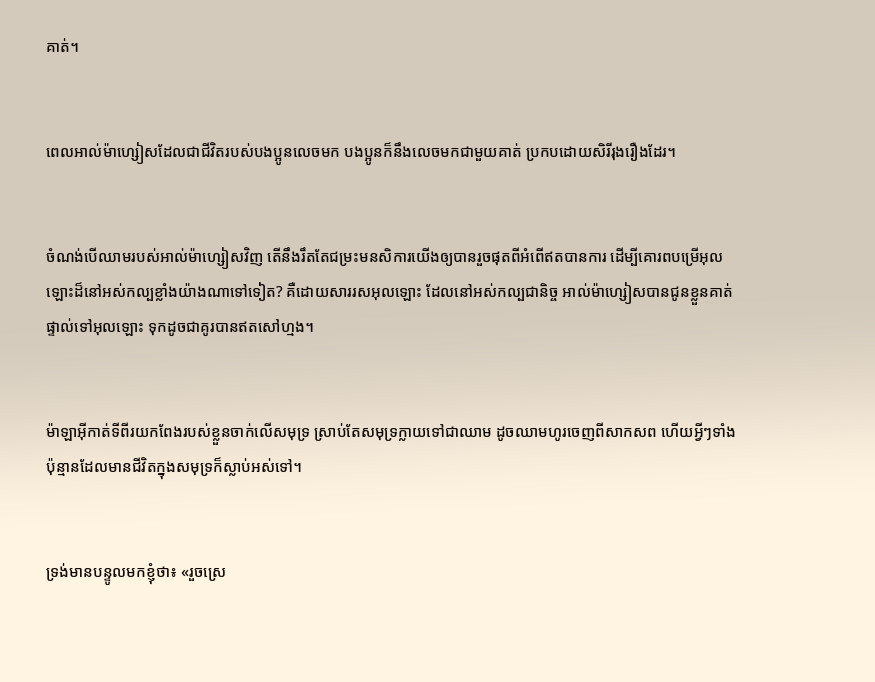គាត់។


ពេលអាល់ម៉ា‌ហ្សៀសដែលជាជីវិតរបស់បងប្អូនលេចមក បងប្អូនក៏នឹងលេចមកជាមួយគាត់ ប្រកបដោយសិរី‌រុង‌រឿងដែរ។


ចំណង់បើឈាមរបស់អាល់ម៉ា‌ហ្សៀសវិញ តើនឹងរឹតតែជម្រះមន‌សិការយើងឲ្យបានរួចផុតពីអំពើឥតបានការ ដើម្បីគោរពបម្រើអុលឡោះដ៏នៅអស់‌កល្បខ្លាំងយ៉ាងណាទៅទៀត? គឺដោយ‌សាររស‌អុលឡោះ ដែលនៅអស់‌កល្បជា‌និច្ច អាល់ម៉ា‌ហ្សៀសបានជូនខ្លួនគាត់ផ្ទាល់ទៅអុលឡោះ ទុកដូចជាគូរបានឥតសៅ‌ហ្មង។


ម៉ាឡា‌អ៊ីកាត់ទីពីរយកពែងរបស់ខ្លួនចាក់លើសមុទ្រ ស្រាប់តែសមុទ្រក្លាយទៅជាឈាម ដូចឈាមហូរចេញពីសាក‌សព ហើយអ្វីៗទាំងប៉ុន្មានដែលមានជីវិតក្នុងសមុទ្រក៏ស្លាប់អស់ទៅ។


ទ្រង់មានបន្ទូលមកខ្ញុំថា៖ «រួចស្រេ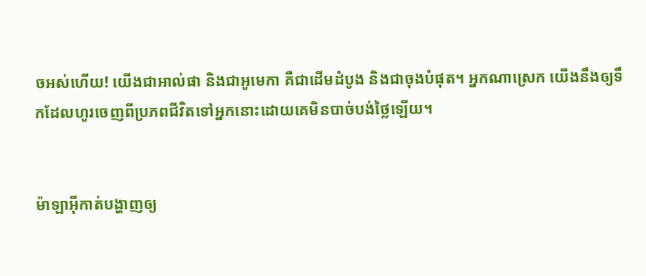ចអស់ហើយ! យើងជាអាល់ផា និងជាអូមេកា គឺជាដើមដំបូង និងជាចុងបំផុត។ អ្នកណាស្រេក យើងនឹងឲ្យទឹកដែលហូរចេញពីប្រភពជីវិតទៅអ្នកនោះដោយគេមិនបាច់បង់ថ្លៃឡើយ។


ម៉ាឡា‌អ៊ីកាត់បង្ហាញឲ្យ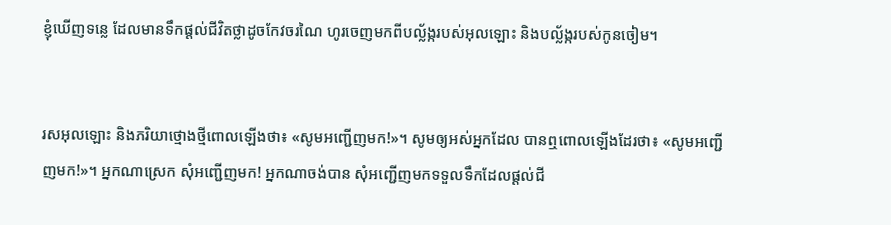ខ្ញុំឃើញទន្លេ ដែលមានទឹកផ្ដល់ជីវិតថ្លាដូចកែវចរណៃ ហូរចេញមកពីបល្ល័ង្ករបស់អុលឡោះ និងបល្ល័ង្ករបស់កូនចៀម។


រស‌អុលឡោះ និងភរិយាថ្មោងថ្មីពោលឡើងថា៖ «សូមអញ្ជើញមក!»។ សូមឲ្យអស់អ្នកដែល បានឮពោលឡើងដែរថា៖ «សូមអញ្ជើញមក!»។ អ្នកណាស្រេក សុំអញ្ជើញមក! អ្នកណាចង់បាន សុំអញ្ជើញមកទទួលទឹកដែលផ្ដល់ជី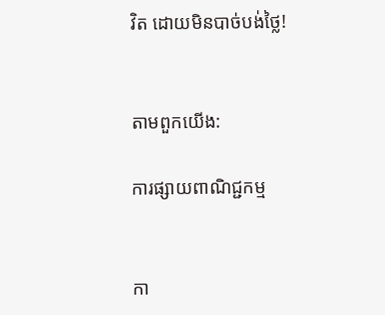វិត ដោយមិនបាច់បង់ថ្លៃ!


តាមពួកយើង:

ការផ្សាយពាណិជ្ជកម្ម


កា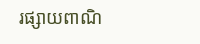រផ្សាយពាណិ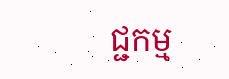ជ្ជកម្ម